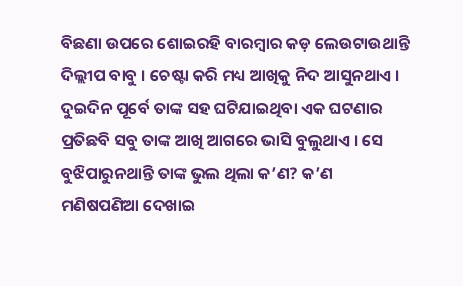ବିଛଣା ଉପରେ ଶୋଇରହି ବାରମ୍ବାର କଡ଼ ଲେଉଟାଉଥାନ୍ତି ଦିଲ୍ଲୀପ ବାବୁ । ଚେଷ୍ଟା କରି ମଧ୍ୟ ଆଖିକୁ ନିଦ ଆସୁନଥାଏ । ଦୁଇଦିନ ପୂର୍ବେ ତାଙ୍କ ସହ ଘଟିଯାଇଥିବା ଏକ ଘଟଣାର ପ୍ରତିଛବି ସବୁ ତାଙ୍କ ଆଖି ଆଗରେ ଭାସି ବୁଲୁଥାଏ । ସେ ବୁଝିପାରୁନଥାନ୍ତି ତାଙ୍କ ଭୁଲ ଥିଲା କ’ଣ? କ’ଣ ମଣିଷପଣିଆ ଦେଖାଇ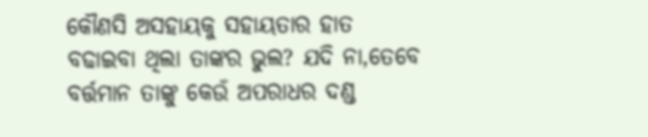କୌଣସି ଅସହାୟକୁ ସହାୟତାର ହାତ ବଢାଇବା ଥିଲା ତାଙ୍କର ଭୁଲ? ଯଦି ନା,ତେବେ ବର୍ତ୍ତମାନ ତାଙ୍କୁ କେଉଁ ଅପରାଧର ଦଣ୍ଡ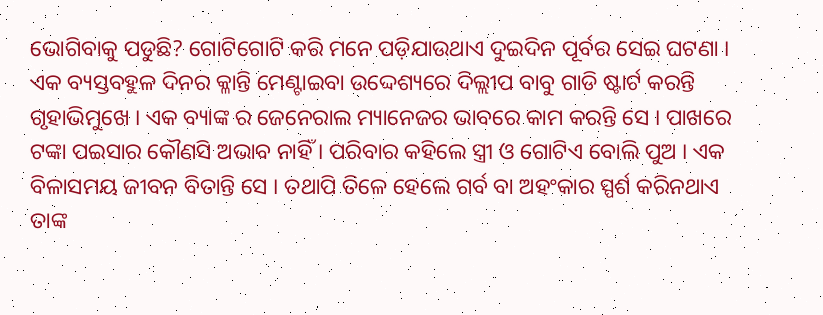ଭୋଗିବାକୁ ପଡୁଛି? ଗୋଟିଗୋଟି କରି ମନେ ପଡ଼ିଯାଉଥାଏ ଦୁଇଦିନ ପୂର୍ବର ସେଇ ଘଟଣା ।
ଏକ ବ୍ୟସ୍ତବହୁଳ ଦିନର କ୍ଳାନ୍ତି ମେଣ୍ଟାଇବା ଉଦ୍ଦେଶ୍ୟରେ ଦିଲ୍ଲୀପ ବାବୁ ଗାଡି ଷ୍ଟାର୍ଟ କରନ୍ତି ଗୃହାଭିମୁଖେ । ଏକ ବ୍ୟାଙ୍କ ର ଜେନେରାଲ ମ୍ୟାନେଜର ଭାବରେ କାମ କରନ୍ତି ସେ । ପାଖରେ ଟଙ୍କା ପଇସାର କୌଣସି ଅଭାବ ନାହିଁ । ପରିବାର କହିଲେ ସ୍ତ୍ରୀ ଓ ଗୋଟିଏ ବୋଲି ପୁଅ । ଏକ ବିଳାସମୟ ଜୀବନ ବିତାନ୍ତି ସେ । ତଥାପି ତିଳେ ହେଲେ ଗର୍ବ ବା ଅହଂକାର ସ୍ପର୍ଶ କରିନଥାଏ ତାଙ୍କ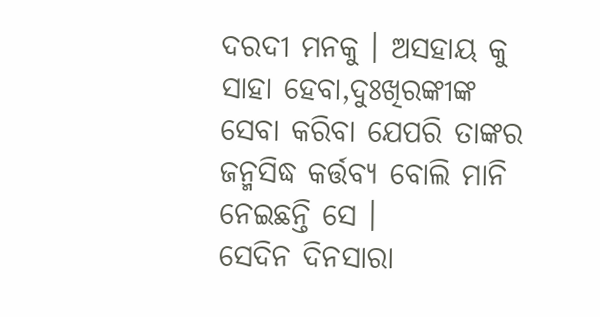ଦରଦୀ ମନକୁ । ଅସହାୟ କୁ ସାହା ହେବା,ଦୁଃଖିରଙ୍କୀଙ୍କ ସେବା କରିବା ଯେପରି ତାଙ୍କର ଜନ୍ମସିଦ୍ଧ କର୍ତ୍ତବ୍ୟ ବୋଲି ମାନି ନେଇଛନ୍ତି ସେ ।
ସେଦିନ ଦିନସାରା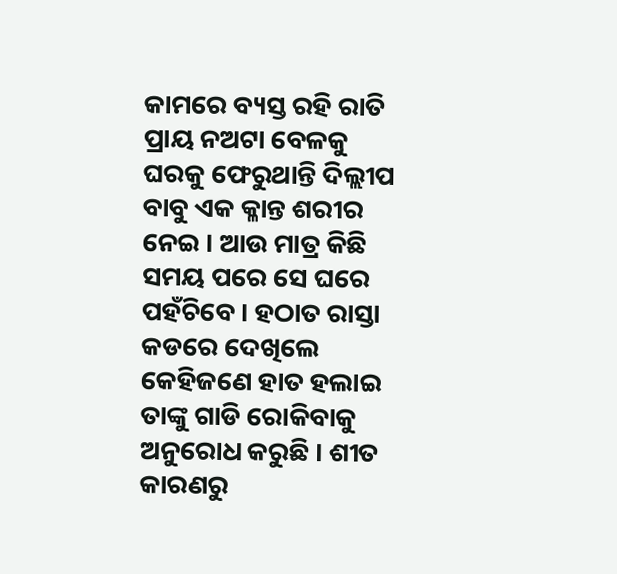କାମରେ ବ୍ୟସ୍ତ ରହି ରାତି ପ୍ରାୟ ନଅଟା ବେଳକୁ ଘରକୁ ଫେରୁଥାନ୍ତି ଦିଲ୍ଲୀପ ବାବୁ ଏକ କ୍ଳାନ୍ତ ଶରୀର ନେଇ । ଆଉ ମାତ୍ର କିଛି ସମୟ ପରେ ସେ ଘରେ ପହଁଚିବେ । ହଠାତ ରାସ୍ତା କଡରେ ଦେଖିଲେ କେହିଜଣେ ହାତ ହଲାଇ ତାଙ୍କୁ ଗାଡି ରୋକିବାକୁ ଅନୁରୋଧ କରୁଛି । ଶୀତ କାରଣରୁ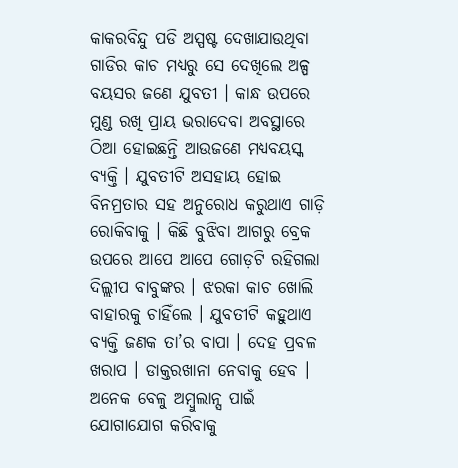କାକରବିନ୍ଦୁ ପଡି ଅସ୍ପଷ୍ଟ ଦେଖାଯାଉଥିବା ଗାଡିର କାଚ ମଧ୍ୟରୁ ସେ ଦେଖିଲେ ଅଳ୍ପ ବୟସର ଜଣେ ଯୁବତୀ । କାନ୍ଧ ଉପରେ ମୁଣ୍ଡ ରଖି ପ୍ରାୟ ଭରାଦେବା ଅବସ୍ଥାରେ ଠିଆ ହୋଇଛନ୍ତି ଆଉଜଣେ ମଧ୍ୟବୟସ୍କ ବ୍ୟକ୍ତି । ଯୁବତୀଟି ଅସହାୟ ହୋଇ ବିନମ୍ରତାର ସହ ଅନୁରୋଧ କରୁଥାଏ ଗାଡ଼ି ରୋକିବାକୁ । କିଛି ବୁଝିବା ଆଗରୁ ବ୍ରେକ ଉପରେ ଆପେ ଆପେ ଗୋଡ଼ଟି ରହିଗଲା ଦିଲ୍ଲୀପ ବାବୁଙ୍କର । ଝରକା କାଚ ଖୋଲି ବାହାରକୁ ଚାହିଁଲେ । ଯୁବତୀଟି କହୁଥାଏ ବ୍ୟକ୍ତି ଜଣକ ତା’ର ବାପା । ଦେହ ପ୍ରବଳ ଖରାପ । ଡାକ୍ତରଖାନା ନେବାକୁ ହେବ । ଅନେକ ବେଳୁ ଅମ୍ବୁଲାନ୍ସ ପାଇଁ ଯୋଗାଯୋଗ କରିବାକୁ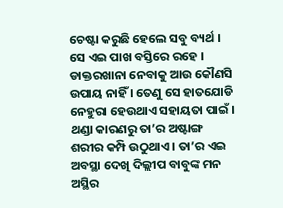ଚେଷ୍ଟା କରୁଛି ହେଲେ ସବୁ ବ୍ୟର୍ଥ । ସେ ଏଇ ପାଖ ବସ୍ତିରେ ରହେ । ଡାକ୍ତରଖାନା ନେବାକୁ ଆଉ କୌଣସି ଉପାୟ ନାହିଁ । ତେଣୁ ସେ ହାତଯୋଡି ନେହୁରା ହେଉଥାଏ ସହାୟତା ପାଇଁ । ଥଣ୍ଡା କାରଣରୁ ତା’ର ଅଷ୍ଟାଙ୍ଗ ଶରୀର କମ୍ପି ଉଠୁଥାଏ । ତା’ର ଏଇ ଅବସ୍ଥା ଦେଖି ଦିଲ୍ଲୀପ ବାବୁଙ୍କ ମନ ଅସ୍ଥିର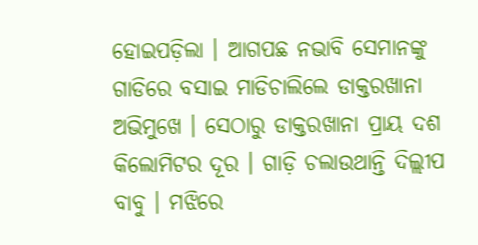ହୋଇପଡ଼ିଲା । ଆଗପଛ ନଭାବି ସେମାନଙ୍କୁ ଗାଡିରେ ବସାଇ ମାଡିଚାଲିଲେ ଡାକ୍ତରଖାନା ଅଭିମୁଖେ । ସେଠାରୁ ଡାକ୍ତରଖାନା ପ୍ରାୟ ଦଶ କିଲୋମିଟର ଦୂର । ଗାଡ଼ି ଚଲାଉଥାନ୍ତି ଦିଲ୍ଲୀପ ବାବୁ । ମଝିରେ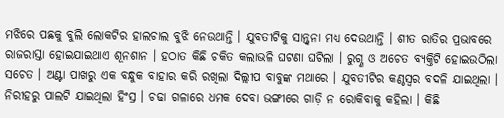ମଝିରେ ପଛକୁ ବୁଲି ଲୋକଟିର ହାଲଚାଲ ବୁଝି ନେଉଥାନ୍ତି । ଯୁବତୀଟିକୁ ସାନ୍ତ୍ଵନା ମଧ୍ୟ ଦେଉଥାନ୍ତି । ଶୀତ ରାତିର ପ୍ରଭାବରେ ରାଜରାସ୍ତା ହୋଇଯାଇଥାଏ ଶୂନଶାନ । ହଠାତ କିଛି ଚକିତ କଲାଭଳି ଘଟଣା ଘଟିଲା । ରୁଗ୍ଣ ଓ ଅଚେତ ବ୍ୟକ୍ତିଟି ହୋଇଉଠିଲା ସଚେତ । ଅଣ୍ଟା ପାଖରୁ ଏକ ବନ୍ଧୁକ ବାହାର କରି ରଖିଲା ଦିଲ୍ଲୀପ ବାବୁଙ୍କ ମଥାରେ । ଯୁବତୀଟିର କଣ୍ଠସ୍ଵର ବଦଳି ଯାଇଥିଲା । ନିରୀହରୁ ପାଲଟି ଯାଇଥିଲା ହିଂସ୍ର । ଚଢା ଗଳାରେ ଧମକ ଦେବା ଭଙ୍ଗୀରେ ଗାଡ଼ି ନ ରୋକିବାକୁ କହିଲା । କିଛି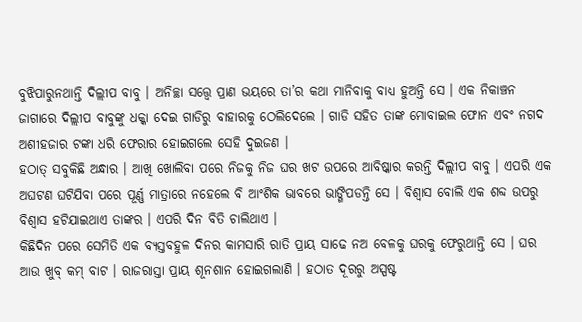ବୁଝିପାରୁନଥାନ୍ତି ଦିଲ୍ଲୀପ ବାବୁ । ଅନିଚ୍ଛା ସତ୍ତ୍ୱେ ପ୍ରାଣ ଭୟରେ ତା’ର କଥା ମାନିବାକୁ ବାଧ୍ୟ ହୁଅନ୍ତି ସେ । ଏକ ନିକାଞ୍ଚନ ଜାଗାରେ ଦିଲ୍ଲୀପ ବାବୁଙ୍କୁ ଧକ୍କା ଦେଇ ଗାଡିରୁ ବାହାରକୁ ଠେଲିଦେଲେ । ଗାଡି ସହିତ ତାଙ୍କ ମୋବାଇଲ ଫୋନ ଏବଂ ନଗଦ ଅଶୀହଜାର ଟଙ୍କା ଧରି ଫେରାର ହୋଇଗଲେ ସେହି ଦୁଇଜଣ ।
ହଠାତ୍ ସବୁକିଛି ଅନ୍ଧାର । ଆଖି ଖୋଲିବା ପରେ ନିଜକୁ ନିଜ ଘର ଖଟ ଉପରେ ଆବିଷ୍କାର କରନ୍ତି ଦିଲ୍ଲୀପ ବାବୁ । ଏପରି ଏକ ଅଘଟଣ ଘଟିଯିବା ପରେ ପୂର୍ଣ୍ଣ ମାତ୍ରାରେ ନହେଲେ ବି ଆଂଶିକ ଭାବରେ ଭାଙ୍ଗିପଡନ୍ତି ସେ । ବିଶ୍ୱାସ ବୋଲି ଏକ ଶବ୍ଦ ଉପରୁ ବିଶ୍ଵାସ ହଟିଯାଇଥାଏ ତାଙ୍କର । ଏପରି ଦିନ ବିତି ଚାଲିଥାଏ ।
କିଛିଦିନ ପରେ ସେମିତି ଏକ ବ୍ୟସ୍ତବହୁଳ ଦିନର କାମସାରି ରାତି ପ୍ରାୟ ସାଢେ ନଅ ବେଳକୁ ଘରକୁ ଫେରୁଥାନ୍ତି ସେ । ଘର ଆଉ ଖୁବ୍ କମ୍ ବାଟ । ରାଜରାସ୍ତା ପ୍ରାୟ ଶୂନଶାନ ହୋଇଗଲାଣି । ହଠାତ ଦୂରରୁ ଅସ୍ପଷ୍ଟ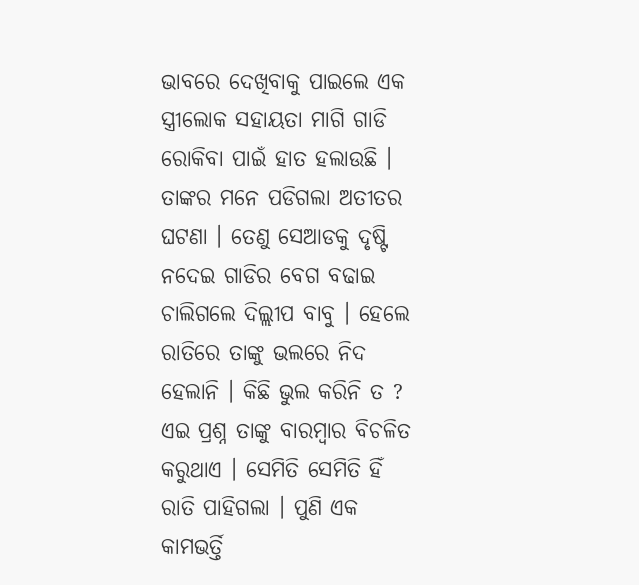ଭାବରେ ଦେଖିବାକୁ ପାଇଲେ ଏକ ସ୍ତ୍ରୀଲୋକ ସହାୟତା ମାଗି ଗାଡି ରୋକିବା ପାଇଁ ହାତ ହଲାଉଛି । ତାଙ୍କର ମନେ ପଡିଗଲା ଅତୀତର ଘଟଣା । ତେଣୁ ସେଆଡକୁ ଦୃଷ୍ଟି ନଦେଇ ଗାଡିର ବେଗ ବଢାଇ ଚାଲିଗଲେ ଦିଲ୍ଲୀପ ବାବୁ । ହେଲେ ରାତିରେ ତାଙ୍କୁ ଭଲରେ ନିଦ ହେଲାନି । କିଛି ଭୁଲ କରିନି ତ ? ଏଇ ପ୍ରଶ୍ନ ତାଙ୍କୁ ବାରମ୍ବାର ବିଚଳିତ କରୁଥାଏ । ସେମିତି ସେମିତି ହିଁ ରାତି ପାହିଗଲା । ପୁଣି ଏକ କାମଭର୍ତ୍ତି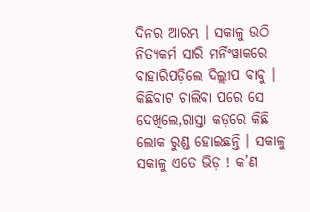ଦିନର ଆରମ୍ଭ । ସକାଳୁ ଉଠି ନିତ୍ୟକର୍ମ ସାରି ମର୍ନିଂୱାକରେ ବାହାରିପଡ଼ିଲେ ଦିଲ୍ଲୀପ ବାବୁ । କିଛିବାଟ ଚାଲିବା ପରେ ସେ ଦେଖିଲେ,ରାସ୍ତା କଡ଼ରେ କିଛି ଲୋକ ରୁଣ୍ଡ ହୋଇଛନ୍ତି । ସକାଳୁ ସକାଳୁ ଏତେ ଭିଡ଼ ! କ’ଣ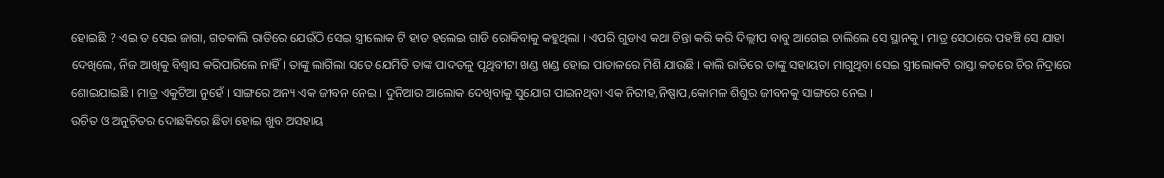ହୋଇଛି ? ଏଇ ତ ସେଇ ଜାଗା, ଗତକାଲି ରାତିରେ ଯେଉଁଠି ସେଇ ସ୍ତ୍ରୀଲୋକ ଟି ହାତ ହଲେଇ ଗାଡି ରୋକିବାକୁ କହୁଥିଲା । ଏପରି ଗୁଡାଏ କଥା ଚିନ୍ତା କରି କରି ଦିଲ୍ଲୀପ ବାବୁ ଆଗେଇ ଚାଲିଲେ ସେ ସ୍ଥାନକୁ । ମାତ୍ର ସେଠାରେ ପହଞ୍ଚି ସେ ଯାହା ଦେଖିଲେ, ନିଜ ଆଖିକୁ ବିଶ୍ୱାସ କରିପାରିଲେ ନାହିଁ । ତାଙ୍କୁ ଲାଗିଲା ସତେ ଯେମିତି ତାଙ୍କ ପାଦତଳୁ ପୃଥିବୀଟା ଖଣ୍ଡ ଖଣ୍ଡ ହୋଇ ପାତାଳରେ ମିଶି ଯାଉଛି । କାଲି ରାତିରେ ତାଙ୍କୁ ସହାୟତା ମାଗୁଥିବା ସେଇ ସ୍ତ୍ରୀଲୋକଟି ରାସ୍ତା କଡରେ ଚିର ନିଦ୍ରାରେ ଶୋଇଯାଇଛି । ମାତ୍ର ଏକୁଟିଆ ନୁହେଁ । ସାଙ୍ଗରେ ଅନ୍ୟ ଏକ ଜୀବନ ନେଇ । ଦୁନିଆର ଆଲୋକ ଦେଖିବାକୁ ସୁଯୋଗ ପାଇନଥିବା ଏକ ନିରୀହ,ନିଷ୍ପାପ,କୋମଳ ଶିଶୁର ଜୀବନକୁ ସାଙ୍ଗରେ ନେଇ ।
ଉଚିତ ଓ ଅନୁଚିତର ଦୋଛକିରେ ଛିଡା ହୋଇ ଖୁବ ଅସହାୟ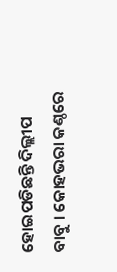ହୋଇପଡିଛନ୍ତି ଦିଲ୍ଲୀପ ବାବୁ । କୋହଭରା କଣ୍ଠରେ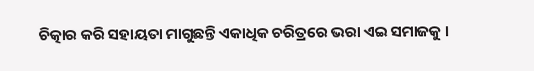ଚିତ୍କାର କରି ସହାୟତା ମାଗୁଛନ୍ତି ଏକାଧିକ ଚରିତ୍ରରେ ଭରା ଏଇ ସମାଜକୁ ।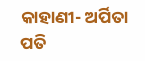କାହାଣୀ- ଅର୍ପିତା ପତି